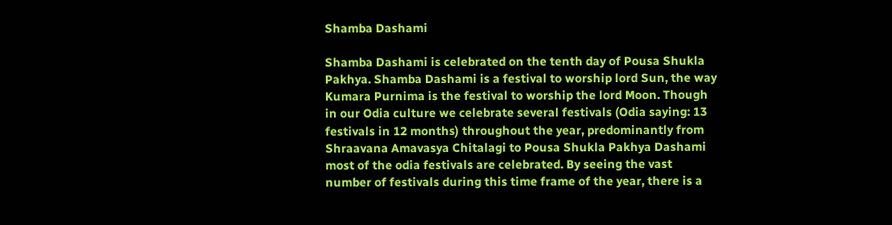Shamba Dashami

Shamba Dashami is celebrated on the tenth day of Pousa Shukla Pakhya. Shamba Dashami is a festival to worship lord Sun, the way Kumara Purnima is the festival to worship the lord Moon. Though in our Odia culture we celebrate several festivals (Odia saying: 13 festivals in 12 months) throughout the year, predominantly from Shraavana Amavasya Chitalagi to Pousa Shukla Pakhya Dashami most of the odia festivals are celebrated. By seeing the vast number of festivals during this time frame of the year, there is a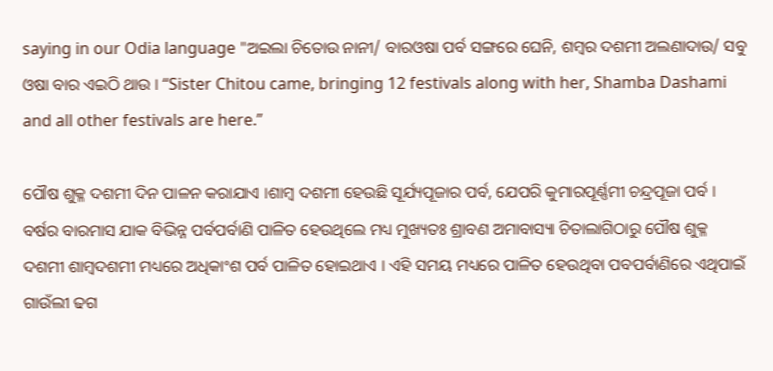saying in our Odia language "ଅଇଲା ଚିତୋଉ ନାନୀ/ ବାରଓଷା ପର୍ବ ସଙ୍ଗରେ ଘେନି, ଶମ୍ବର ଦଶମୀ ଅଲଣାଦାଉ/ ସବୁ ଓଷା ବାର ଏଇଠି ଥାଉ । “Sister Chitou came, bringing 12 festivals along with her, Shamba Dashami and all other festivals are here.”

ପୌଷ ଶୁକ୍ଳ ଦଶମୀ ଦିନ ପାଳନ କରାଯାଏ ।ଶାମ୍ବ ଦଶମୀ ହେଉଛି ସୂର୍ଯ୍ୟପୂଜାର ପର୍ବ, ଯେପରି କୁମାରପୂର୍ଣ୍ଣମୀ ଚନ୍ଦ୍ରପୂଜା ପର୍ବ । ବର୍ଷର ବାରମାସ ଯାକ ବିଭିନ୍ନ ପର୍ବପର୍ବାଣି ପାଳିତ ହେଉଥିଲେ ମଧ୍ୟ ମୁଖ୍ୟତଃ ଶ୍ରାବଣ ଅମାବାସ୍ୟା ଚିତାଲାଗିଠାରୁ ପୌଷ ଶୁକ୍ଳ ଦଶମୀ ଶାମ୍ବଦଶମୀ ମଧ୍ୟରେ ଅଧିକାଂଶ ପର୍ବ ପାଳିତ ହୋଇଥାଏ । ଏହି ସମୟ ମଧ୍ୟରେ ପାଳିତ ହେଉଥିବା ପବପର୍ବାଣିରେ ଏଥିପାଇଁ ଗାଉଁଲୀ ଢଗ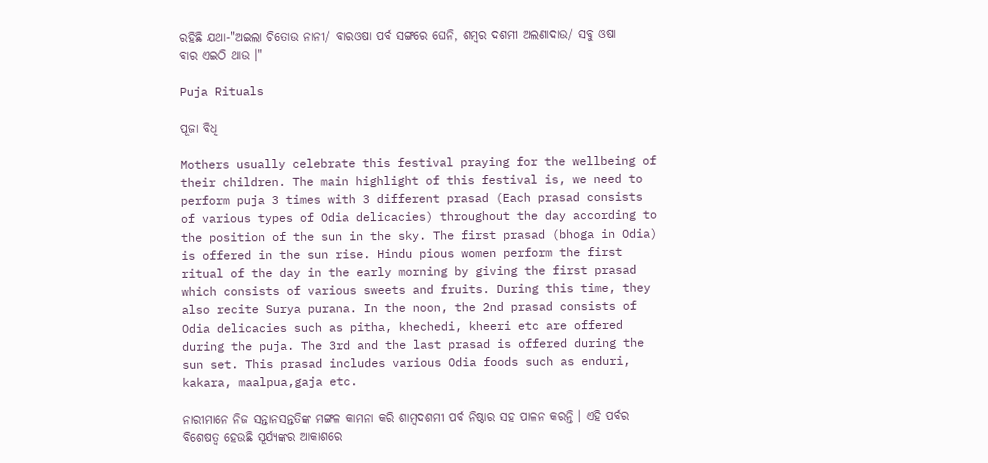ରହିଛି ଯଥା-"ଅଇଲା ଚିତୋଉ ନାନୀ/ ବାରଓଷା ପର୍ବ ସଙ୍ଗରେ ଘେନି, ଶମ୍ବର ଦଶମୀ ଅଲଣାଦାଉ/ ସବୁ ଓଷା ବାର ଏଇଠି ଥାଉ ।"

Puja Rituals

ପୂଜା ବିଧି

Mothers usually celebrate this festival praying for the wellbeing of their children. The main highlight of this festival is, we need to perform puja 3 times with 3 different prasad (Each prasad consists of various types of Odia delicacies) throughout the day according to the position of the sun in the sky. The first prasad (bhoga in Odia) is offered in the sun rise. Hindu pious women perform the first ritual of the day in the early morning by giving the first prasad which consists of various sweets and fruits. During this time, they also recite Surya purana. In the noon, the 2nd prasad consists of Odia delicacies such as pitha, khechedi, kheeri etc are offered during the puja. The 3rd and the last prasad is offered during the sun set. This prasad includes various Odia foods such as enduri, kakara, maalpua,gaja etc.

ନାରୀମାନେ ନିଜ ସନ୍ତାନସନ୍ତତିଙ୍କ ମଙ୍ଗଳ କାମନା କରି ଶାମ୍ବଦଶମୀ ପର୍ବ ନିଷ୍ଠାର ସହ ପାଳନ କରନ୍ତି । ଏହି ପର୍ବର ବିଶେଷତ୍ୱ ହେଉଛି ସୂର୍ଯ୍ୟଙ୍କର ଆକାଶରେ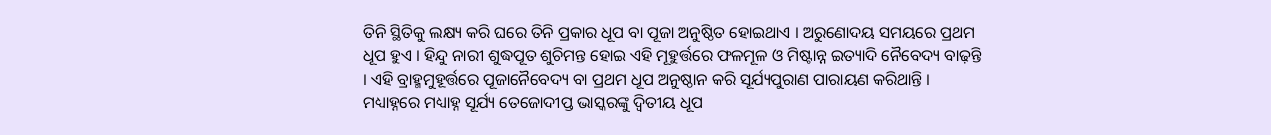ତିନି ସ୍ଥିତିକୁ ଲକ୍ଷ୍ୟ କରି ଘରେ ତିନି ପ୍ରକାର ଧୂପ ବା ପୂଜା ଅନୁଷ୍ଠିତ ହୋଇଥାଏ । ଅରୁଣୋଦୟ ସମୟରେ ପ୍ରଥମ ଧୂପ ହୁଏ । ହିନ୍ଦୁ ନାରୀ ଶୁଦ୍ଧପୂତ ଶୁଚିମନ୍ତ ହୋଇ ଏହି ମୂହୁର୍ତ୍ତରେ ଫଳମୂଳ ଓ ମିଷ୍ଟାନ୍ନ ଇତ୍ୟାଦି ନୈବେଦ୍ୟ ବାଢ଼ନ୍ତି । ଏହି ବ୍ରାହ୍ମମୁହୂର୍ତ୍ତରେ ପୂଜାନୈବେଦ୍ୟ ବା ପ୍ରଥମ ଧୂପ ଅନୁଷ୍ଠାନ କରି ସୂର୍ଯ୍ୟପୁରାଣ ପାରାୟଣ କରିଥାନ୍ତି । ମଧ୍ୟାହ୍ନରେ ମଧ୍ୟାହ୍ନ ସୂର୍ଯ୍ୟ ତେଜୋଦୀପ୍ତ ଭାସ୍କରଙ୍କୁ ଦ୍ୱିତୀୟ ଧୂପ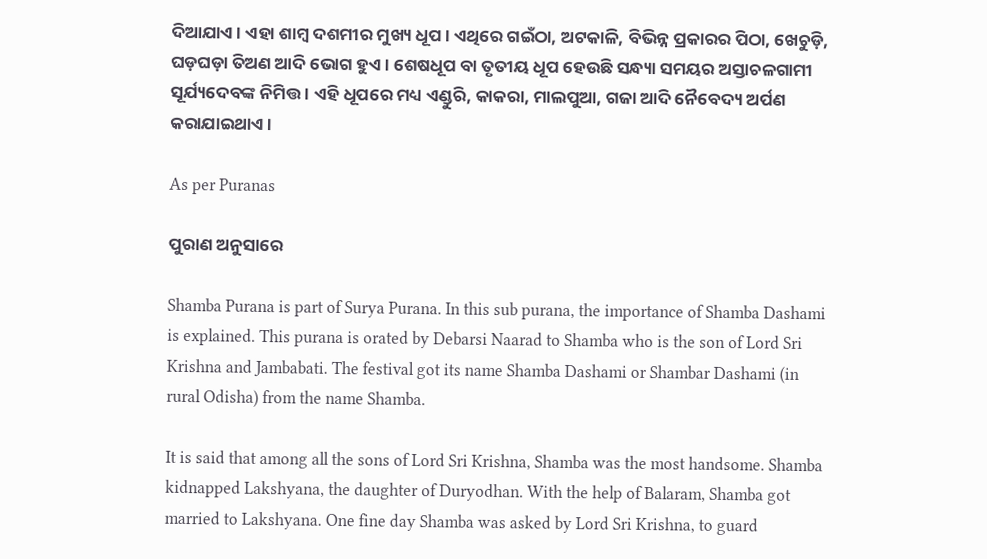ଦିଆଯାଏ । ଏହା ଶାମ୍ବ ଦଶମୀର ମୁଖ୍ୟ ଧୂପ । ଏଥିରେ ଗଇଁଠା, ଅଟକାଳି, ବିଭିନ୍ନ ପ୍ରକାରର ପିଠା, ଖେଚୁଡ଼ି, ଘଡ଼ଘଡ଼ା ତିଅଣ ଆଦି ଭୋଗ ହୁଏ । ଶେଷଧୂପ ବା ତୃତୀୟ ଧୂପ ହେଉଛି ସନ୍ଧ୍ୟା ସମୟର ଅସ୍ତାଚଳଗାମୀ ସୂର୍ଯ୍ୟଦେବଙ୍କ ନିମିତ୍ତ । ଏହି ଧୂପରେ ମଧ୍ୟ ଏଣ୍ଡୁରି, କାକରା, ମାଲପୁଆ, ଗଜା ଆଦି ନୈବେଦ୍ୟ ଅର୍ପଣ କରାଯାଇଥାଏ।

As per Puranas

ପୁରାଣ ଅନୁସାରେ

Shamba Purana is part of Surya Purana. In this sub purana, the importance of Shamba Dashami is explained. This purana is orated by Debarsi Naarad to Shamba who is the son of Lord Sri Krishna and Jambabati. The festival got its name Shamba Dashami or Shambar Dashami (in rural Odisha) from the name Shamba.

It is said that among all the sons of Lord Sri Krishna, Shamba was the most handsome. Shamba kidnapped Lakshyana, the daughter of Duryodhan. With the help of Balaram, Shamba got married to Lakshyana. One fine day Shamba was asked by Lord Sri Krishna, to guard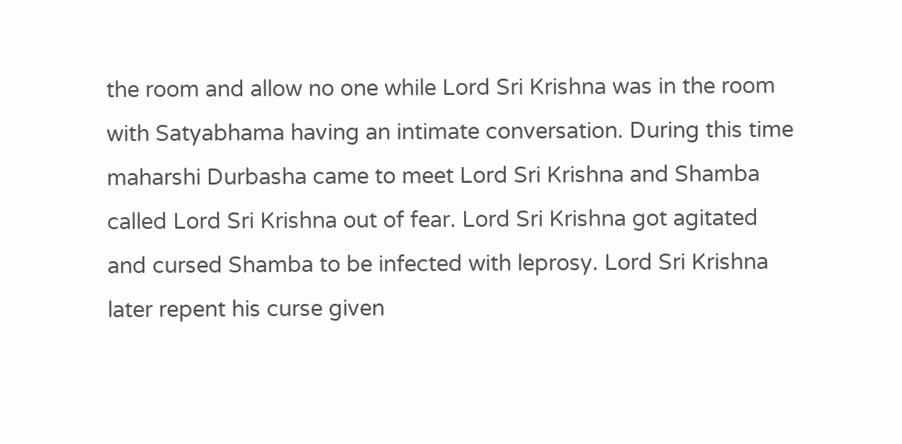the room and allow no one while Lord Sri Krishna was in the room with Satyabhama having an intimate conversation. During this time maharshi Durbasha came to meet Lord Sri Krishna and Shamba called Lord Sri Krishna out of fear. Lord Sri Krishna got agitated and cursed Shamba to be infected with leprosy. Lord Sri Krishna later repent his curse given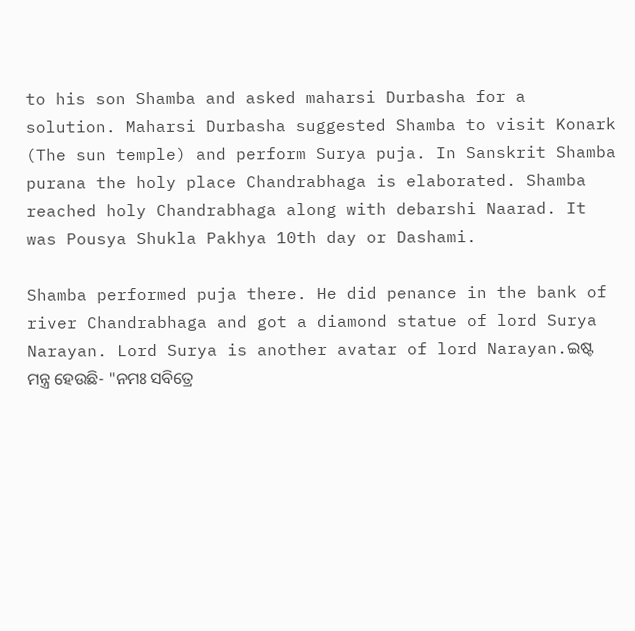to his son Shamba and asked maharsi Durbasha for a solution. Maharsi Durbasha suggested Shamba to visit Konark (The sun temple) and perform Surya puja. In Sanskrit Shamba purana the holy place Chandrabhaga is elaborated. Shamba reached holy Chandrabhaga along with debarshi Naarad. It was Pousya Shukla Pakhya 10th day or Dashami.

Shamba performed puja there. He did penance in the bank of river Chandrabhaga and got a diamond statue of lord Surya Narayan. Lord Surya is another avatar of lord Narayan.ଇଷ୍ଟ ମନ୍ତ୍ର ହେଉଛି- "ନମଃ ସବିତ୍ରେ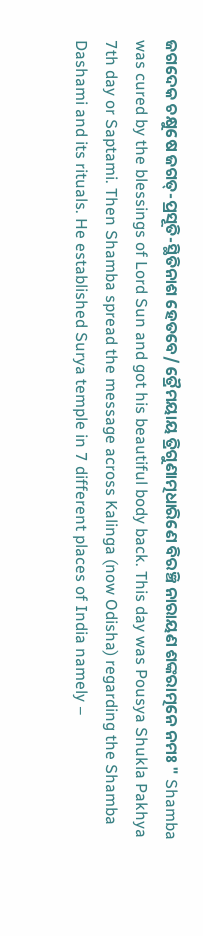ଜଗଦେକ ଚକ୍ଷୁଷେ ଜଗତ୍-ପ୍ରସୂତି-ସ୍ଥିତିନାଶ ହେତବେ/ ତ୍ରୈମୟାୟ ତ୍ରିଗୁଣାତ୍ମଧାରିଣେ ବିରଞ୍ଚି ନାରାୟଣ ଶଙ୍କରାତ୍ମନେ ନମଃ " Shamba was cured by the blessings of Lord Sun and got his beautiful body back. This day was Pousya Shukla Pakhya 7th day or Saptami. Then Shamba spread the message across Kalinga (now Odisha) regarding the Shamba Dashami and its rituals. He established Surya temple in 7 different places of India namely –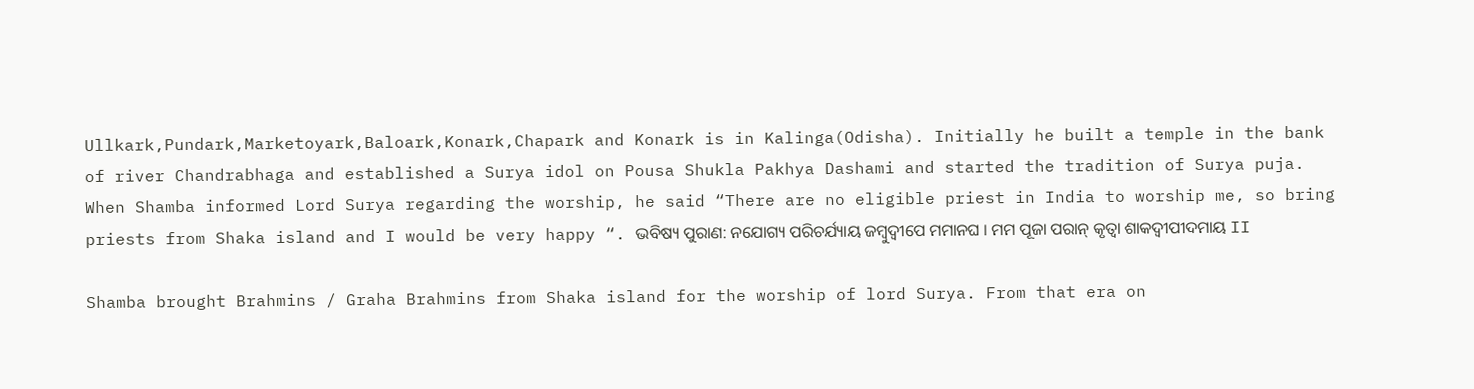Ullkark,Pundark,Marketoyark,Baloark,Konark,Chapark and Konark is in Kalinga(Odisha). Initially he built a temple in the bank of river Chandrabhaga and established a Surya idol on Pousa Shukla Pakhya Dashami and started the tradition of Surya puja. When Shamba informed Lord Surya regarding the worship, he said “There are no eligible priest in India to worship me, so bring priests from Shaka island and I would be very happy “. ଭବିଷ୍ୟ ପୁରାଣ: ନଯୋଗ୍ୟ ପରିଚର୍ଯ୍ୟାୟ ଜମ୍ବୁଦ୍ୱୀପେ ମମାନଘ । ମମ ପୂଜା ପରାନ୍ କୃତ୍ୱା ଶାକଦ୍ୱୀପୀଦମାୟ II

Shamba brought Brahmins / Graha Brahmins from Shaka island for the worship of lord Surya. From that era on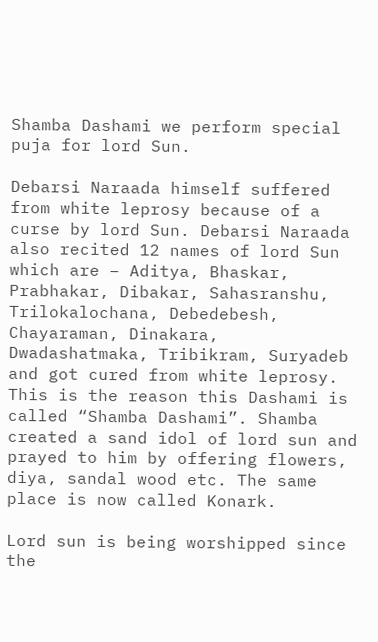Shamba Dashami we perform special puja for lord Sun.

Debarsi Naraada himself suffered from white leprosy because of a curse by lord Sun. Debarsi Naraada also recited 12 names of lord Sun which are – Aditya, Bhaskar, Prabhakar, Dibakar, Sahasranshu, Trilokalochana, Debedebesh, Chayaraman, Dinakara, Dwadashatmaka, Tribikram, Suryadeb and got cured from white leprosy. This is the reason this Dashami is called “Shamba Dashami”. Shamba created a sand idol of lord sun and prayed to him by offering flowers, diya, sandal wood etc. The same place is now called Konark.

Lord sun is being worshipped since the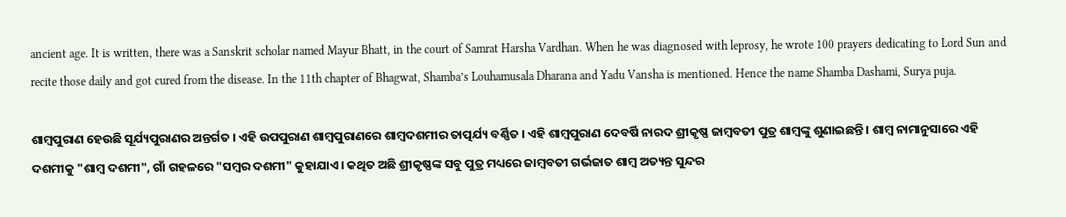ancient age. It is written, there was a Sanskrit scholar named Mayur Bhatt, in the court of Samrat Harsha Vardhan. When he was diagnosed with leprosy, he wrote 100 prayers dedicating to Lord Sun and recite those daily and got cured from the disease. In the 11th chapter of Bhagwat, Shamba’s Louhamusala Dharana and Yadu Vansha is mentioned. Hence the name Shamba Dashami, Surya puja.

ଶାମ୍ବପୁରାଣ ହେଉଛି ସୂର୍ଯ୍ୟପୁରାଣର ଅନ୍ତର୍ଗତ । ଏହି ଉପପୁରାଣ ଶାମ୍ବପୁରାଣରେ ଶାମ୍ବଦଶମୀର ତାତ୍ପର୍ଯ୍ୟ ବର୍ଣ୍ଣିତ । ଏହି ଶାମ୍ବପୁରାଣ ଦେବର୍ଷି ନାରଦ ଶ୍ରୀକୃଷ୍ଣ ଜାମ୍ବବତୀ ପୁତ୍ର ଶାମ୍ବଙ୍କୁ ଶୁଣାଇଛନ୍ତି । ଶାମ୍ବ ନାମାନୁସାରେ ଏହି ଦଶମୀକୁ "ଶାମ୍ବ ଦଶମୀ", ଗାଁ ଗହଳରେ "ସମ୍ବର ଦଶମୀ" କୁହାଯାଏ । କଥିତ ଅଛି ଶ୍ରୀକୃଷ୍ଣଙ୍କ ସବୁ ପୁତ୍ର ମଧ୍ୟରେ ଜାମ୍ବବତୀ ଗର୍ଭଜାତ ଶାମ୍ବ ଅତ୍ୟନ୍ତ ସୁନ୍ଦର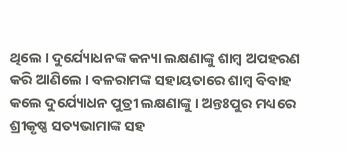ଥିଲେ । ଦୁର୍ଯ୍ୟୋଧନଙ୍କ କନ୍ୟା ଲକ୍ଷଣାଙ୍କୁ ଶାମ୍ବ ଅପହରଣ କରି ଆଣିଲେ । ବଳରାମଙ୍କ ସହାୟତାରେ ଶାମ୍ବ ବିବାହ କଲେ ଦୁର୍ଯ୍ୟୋଧନ ପୁତ୍ରୀ ଲକ୍ଷଣାଙ୍କୁ । ଅନ୍ତଃପୁର ମଧ୍ୟରେ ଶ୍ରୀକୃଷ୍ଣ ସତ୍ୟଭାମାଙ୍କ ସହ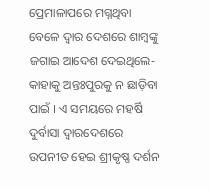ପ୍ରେମାଳାପରେ ମଗ୍ନଥିବା ବେଳେ ଦ୍ୱାର ଦେଶରେ ଶାମ୍ବଙ୍କୁ ଜଗାଇ ଆଦେଶ ଦେଇଥିଲେ- କାହାକୁ ଅନ୍ତଃପୁରକୁ ନ ଛାଡ଼ିବା ପାଇଁ । ଏ ସମୟରେ ମହର୍ଷି ଦୁର୍ବାସା ଦ୍ୱାରଦେଶରେ ଉପନୀତ ହେଇ ଶ୍ରୀକୃଷ୍ଣ ଦର୍ଶନ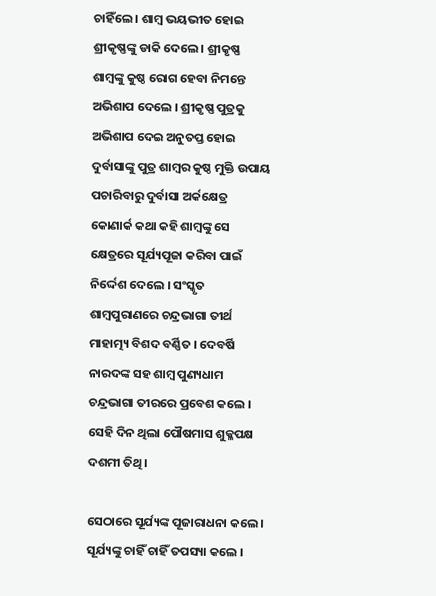ଚାହିଁଲେ । ଶାମ୍ବ ଭୟଭୀତ ହୋଇ ଶ୍ରୀକୃଷ୍ଣଙ୍କୁ ଡାକି ଦେଲେ । ଶ୍ରୀକୃଷ୍ଣ ଶାମ୍ବଙ୍କୁ କୁଷ୍ଠ ରୋଗ ହେବା ନିମନ୍ତେ ଅଭିଶାପ ଦେଲେ । ଶ୍ରୀକୃଷ୍ଣ ପୁତ୍ରକୁ ଅଭିଶାପ ଦେଇ ଅନୁତପ୍ତ ହୋଇ ଦୁର୍ବାସାଙ୍କୁ ପୁତ୍ର ଶାମ୍ବର କୁଷ୍ଠ ମୁକ୍ତି ଉପାୟ ପଚାରିବାରୁ ଦୁର୍ବାସା ଅର୍କକ୍ଷେତ୍ର କୋଣାର୍କ କଥା କହି ଶାମ୍ବଙ୍କୁ ସେ କ୍ଷେତ୍ରରେ ସୂର୍ଯ୍ୟପୂଜା କରିବା ପାଇଁ ନିର୍ଦ୍ଦେଶ ଦେଲେ । ସଂସ୍କୃତ ଶାମ୍ବପୁରାଣରେ ଚନ୍ଦ୍ରଭାଗା ତୀର୍ଥ ମାହାତ୍ମ୍ୟ ବିଶଦ ବର୍ଣ୍ଣିତ । ଦେବର୍ଷି ନାରଦଙ୍କ ସହ ଶାମ୍ବ ପୁଣ୍ୟଧାମ ଚନ୍ଦ୍ରଭାଗା ତୀରରେ ପ୍ରବେଶ କଲେ । ସେହି ଦିନ ଥିଲା ପୌଷମାସ ଶୁକ୍ଳପକ୍ଷ ଦଶମୀ ତିଥି ।

ସେଠାରେ ସୂର୍ଯ୍ୟଙ୍କ ପୂଜାରାଧନା କଲେ । ସୂର୍ଯ୍ୟଙ୍କୁ ଚାହିଁ ଚାହିଁ ତପସ୍ୟା କଲେ ।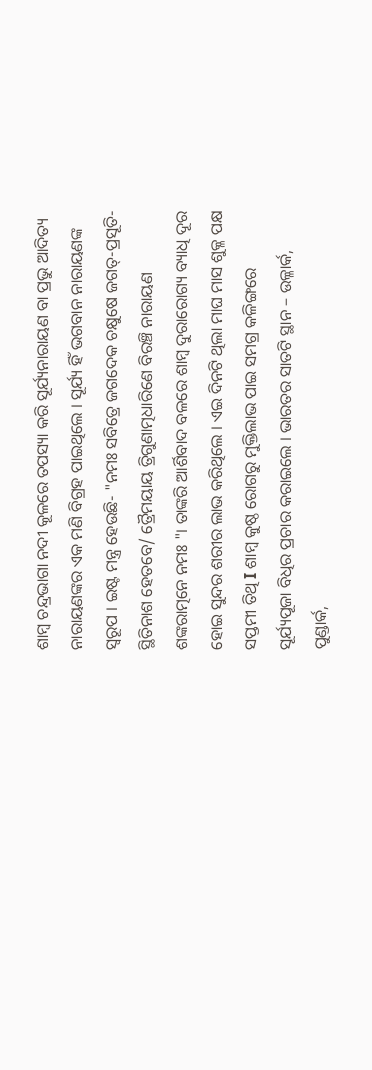ଶାମ୍ବ ଚନ୍ଦ୍ରଭାଗା ନଦୀ କୂଳରେ ତପସ୍ୟା କରି ସୂର୍ଯ୍ୟନାରାୟଣ ବା ପ୍ରଭୁ ଆଦିତ୍ୟ ନାରାୟଣଙ୍କର ଏକ ମଣି ବିଗ୍ରହ ପାଇଥିଲେ । ସୂର୍ଯ୍ୟ ହିଁ ଭଗବାନ ନାରାୟଣଙ୍କ ସ୍ୱରୂପ । ଇଷ୍ଟ ମନ୍ତ୍ର ହେଉଛି- "ନମଃ ସବିତ୍ରେ ଜଗଦେକ ଚକ୍ଷୁଷେ ଜଗତ୍-ପ୍ରସୂତି-ସ୍ଥିତିନାଶ ହେତବେ/ ତ୍ରୈମୟାୟ ତ୍ରିଗୁଣାତ୍ମଧାରିଣେ ବିରଞ୍ଚି ନାରାୟଣ ଶଙ୍କରାତ୍ମନେ ନମଃ "। ତାଙ୍କରି ଆର୍ଶିବାଦ ବଳରେ ଶାମ୍ବ ଦୁରାରୋଗ୍ୟ ବ୍ୟାଧି ଦୂର ହୋଇ ସୁନ୍ଦର ଶରୀର ଲାଭ କରିଥିଲେ । ଏଇ ଦିନଟି ଥିଲା ମାଘ ମାସ ଶୁକ୍ଳ ପକ୍ଷ ସପ୍ତମୀ ତିଥି I ଶାମ୍ବ କୁଷ୍ଠ ରୋଗରୁ ମୁକ୍ତିଲାଭ ପାଇ ସମଗ୍ର କଳିଙ୍ଗରେ ସୂର୍ଯ୍ୟପୂଜା ବିଧିର ପ୍ରଚାର କରାଇଲେ । ଭାରତର ସାତଟି ସ୍ଥାନ – ଉଳ୍ଳାର୍କ, ପୁଣ୍ଡାର୍କ,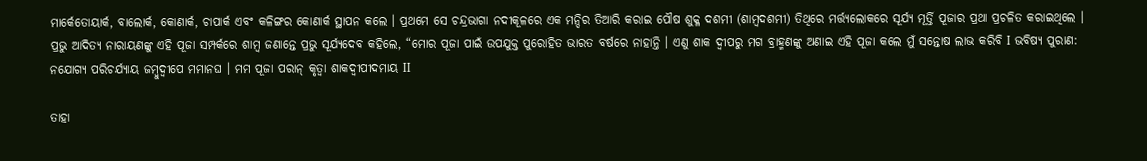ମାର୍କେତୋୟାର୍କ, ବାଲୋର୍କ, କୋଣାର୍କ, ଚାପାର୍କ ଏବଂ କଳିଙ୍ଗର କୋଣାର୍କ ସ୍ଥାପନ କଲେ । ପ୍ରଥମେ ସେ ଚନ୍ଦ୍ରଭାଗା ନଦୀକୂଳରେ ଏକ ମନ୍ଦିର ତିଆରି କରାଇ ପୌଷ ଶୁକ୍ଳ ଦଶମୀ (ଶାମ୍ବଦଶମୀ) ତିଥିରେ ମର୍ତ୍ତ୍ୟଲୋକରେ ସୂର୍ଯ୍ୟ ମୂର୍ତ୍ତି ପୂଜାର ପ୍ରଥା ପ୍ରଚଳିତ କରାଇଥିଲେ । ପ୍ରଭୁ ଆଦିତ୍ୟ ନାରାୟଣଙ୍କୁ ଏହି ପୂଜା ସମ୍ପର୍କରେ ଶାମ୍ବ ଜଣାନ୍ତେ ପ୍ରଭୁ ସୂର୍ଯ୍ୟଦେବ କହିଲେ, “ମୋର ପୂଜା ପାଇଁ ଉପଯୁକ୍ତ ପୁରୋହିତ ଭାରତ ବର୍ଷରେ ନାହାନ୍ତି । ଏଣୁ ଶାକ ଦ୍ୱୀପରୁ ମଗ ବ୍ରାହ୍ମଣଙ୍କୁ ଅଣାଇ ଏହି ପୂଜା କଲେ ମୁଁ ସନ୍ତୋଷ ଲାଭ କରିବି I ଭବିଷ୍ୟ ପୁରାଣ: ନଯୋଗ୍ୟ ପରିଚର୍ଯ୍ୟାୟ ଜମ୍ବୁଦ୍ୱୀପେ ମମାନଘ । ମମ ପୂଜା ପରାନ୍ କୃତ୍ୱା ଶାକଦ୍ୱୀପୀଦମାୟ II

ତାହା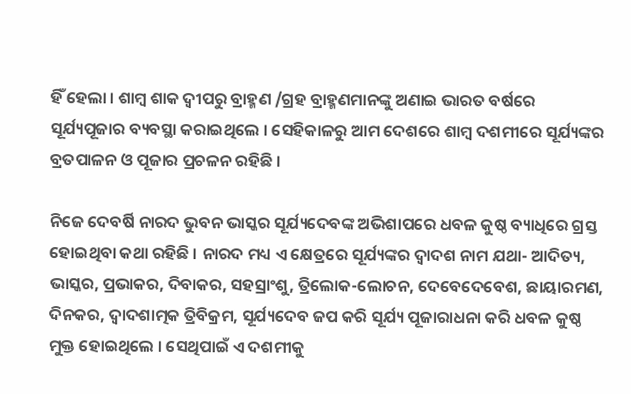ହିଁ ହେଲା । ଶାମ୍ବ ଶାକ ଦ୍ୱୀପରୁ ବ୍ରାହ୍ମଣ /ଗ୍ରହ ବ୍ରାହ୍ମଣମାନଙ୍କୁ ଅଣାଇ ଭାରତ ବର୍ଷରେ ସୂର୍ଯ୍ୟପୂଜାର ବ୍ୟବସ୍ଥା କରାଇଥିଲେ । ସେହିକାଳରୁ ଆମ ଦେଶରେ ଶାମ୍ବ ଦଶମୀରେ ସୂର୍ଯ୍ୟଙ୍କର ବ୍ରତପାଳନ ଓ ପୂଜାର ପ୍ରଚଳନ ରହିଛି ।

ନିଜେ ଦେବର୍ଷି ନାରଦ ଭୁବନ ଭାସ୍କର ସୂର୍ଯ୍ୟଦେବଙ୍କ ଅଭିଶାପରେ ଧବଳ କୁଷ୍ଠ ବ୍ୟାଧିରେ ଗ୍ରସ୍ତ ହୋଇଥିବା କଥା ରହିଛି । ନାରଦ ମଧ୍ୟ ଏ କ୍ଷେତ୍ରରେ ସୂର୍ଯ୍ୟଙ୍କର ଦ୍ୱାଦଶ ନାମ ଯଥା- ଆଦିତ୍ୟ, ଭାସ୍କର, ପ୍ରଭାକର, ଦିବାକର, ସହସ୍ରାଂଶୁ, ତ୍ରିଲୋକ-ଲୋଚନ, ଦେବେଦେବେଶ, ଛାୟାରମଣ, ଦିନକର, ଦ୍ୱାଦଶାତ୍ମକ ତ୍ରିବିକ୍ରମ, ସୂର୍ଯ୍ୟଦେବ ଜପ କରି ସୂର୍ଯ୍ୟ ପୂଜାରାଧନା କରି ଧବଳ କୁଷ୍ଠ ମୁକ୍ତ ହୋଇଥିଲେ । ସେଥିପାଇଁ ଏ ଦଶମୀକୁ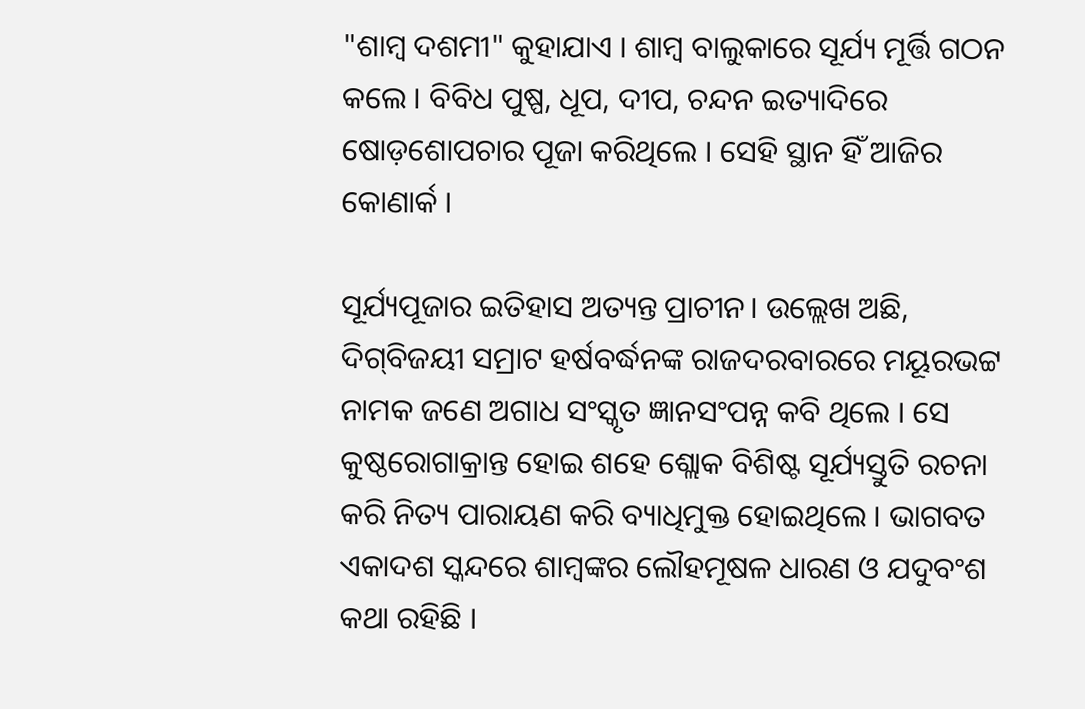"ଶାମ୍ବ ଦଶମୀ" କୁହାଯାଏ । ଶାମ୍ବ ବାଲୁକାରେ ସୂର୍ଯ୍ୟ ମୂର୍ତ୍ତି ଗଠନ କଲେ । ବିବିଧ ପୁଷ୍ପ, ଧୂପ, ଦୀପ, ଚନ୍ଦନ ଇତ୍ୟାଦିରେ ଷୋଡ଼ଶୋପଚାର ପୂଜା କରିଥିଲେ । ସେହି ସ୍ଥାନ ହିଁ ଆଜିର କୋଣାର୍କ ।

ସୂର୍ଯ୍ୟପୂଜାର ଇତିହାସ ଅତ୍ୟନ୍ତ ପ୍ରାଚୀନ। ଉଲ୍ଲେଖ ଅଛି, ଦିଗ୍‌ବିଜୟୀ ସମ୍ରାଟ ହର୍ଷବର୍ଦ୍ଧନଙ୍କ ରାଜଦରବାରରେ ମୟୂରଭଟ୍ଟ ନାମକ ଜଣେ ଅଗାଧ ସଂସ୍କୃତ ଜ୍ଞାନସଂପନ୍ନ କବି ଥିଲେ । ସେ କୁଷ୍ଠରୋଗାକ୍ରାନ୍ତ ହୋଇ ଶହେ ଶ୍ଲୋକ ବିଶିଷ୍ଟ ସୂର୍ଯ୍ୟସ୍ତୁତି ରଚନା କରି ନିତ୍ୟ ପାରାୟଣ କରି ବ୍ୟାଧିମୁକ୍ତ ହୋଇଥିଲେ । ଭାଗବତ ଏକାଦଶ ସ୍କନ୍ଦରେ ଶାମ୍ବଙ୍କର ଲୌହମୂଷଳ ଧାରଣ ଓ ଯଦୁବଂଶ କଥା ରହିଛି ।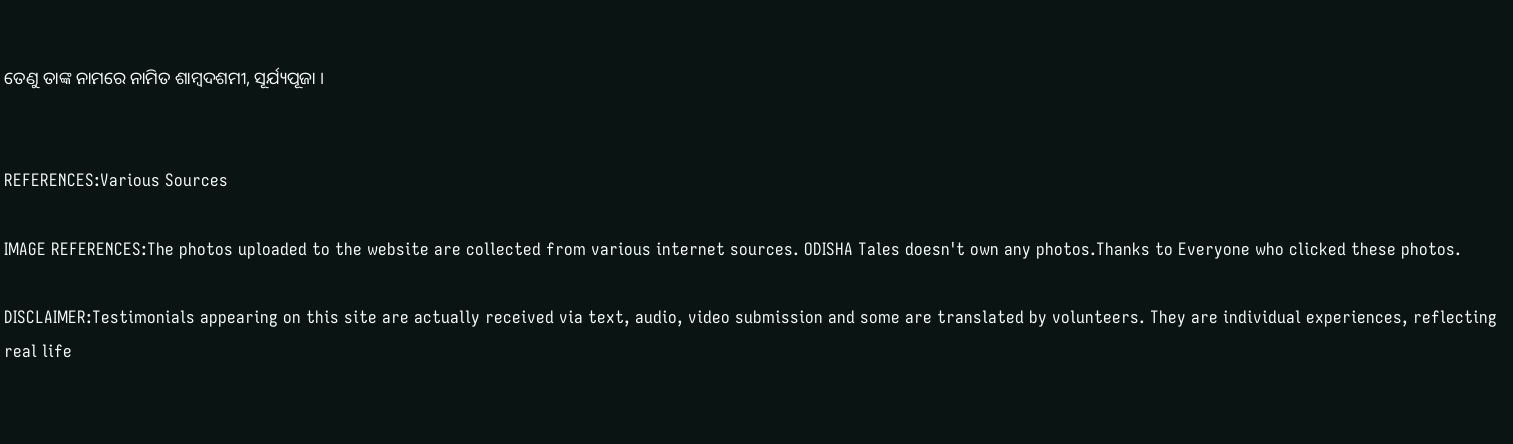ତେଣୁ ତାଙ୍କ ନାମରେ ନାମିତ ଶାମ୍ବଦଶମୀ, ସୂର୍ଯ୍ୟପୂଜା ।


REFERENCES:Various Sources

IMAGE REFERENCES:The photos uploaded to the website are collected from various internet sources. ODISHA Tales doesn't own any photos.Thanks to Everyone who clicked these photos.

DISCLAIMER:Testimonials appearing on this site are actually received via text, audio, video submission and some are translated by volunteers. They are individual experiences, reflecting real life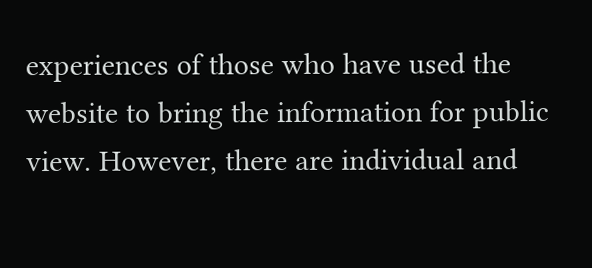experiences of those who have used the website to bring the information for public view. However, there are individual and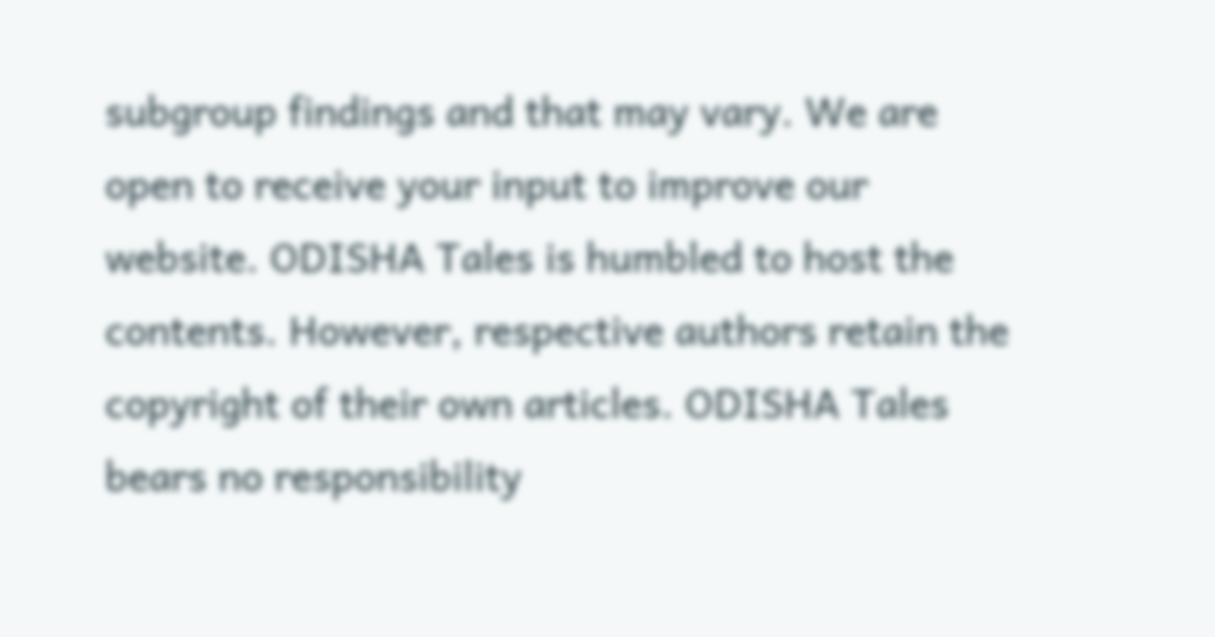subgroup findings and that may vary. We are open to receive your input to improve our website. ODISHA Tales is humbled to host the contents. However, respective authors retain the copyright of their own articles. ODISHA Tales bears no responsibility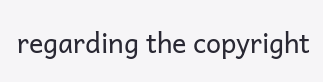regarding the copyright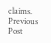claims.
Previous Post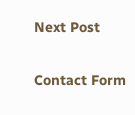Next Post

Contact Form